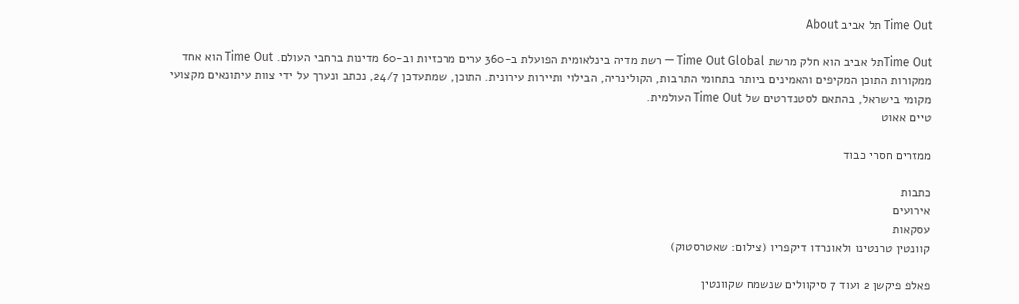Time Out תל אביב About

Time Outתל אביב הוא חלק מרשת Time Out Global — רשת מדיה בינלאומית הפועלת ב-360 ערים מרכזיות וב-60 מדינות ברחבי העולם. Time Out הוא אחד ממקורות התוכן המקיפים והאמינים ביותר בתחומי התרבות, הקולינריה, הבילוי ותיירות עירונית. התוכן, שמתעדכן 24/7, נכתב ונערך על ידי צוות עיתונאים מקצועי מקומי בישראל, בהתאם לסטנדרטים של Time Out העולמית.
טיים אאוט

ממזרים חסרי כבוד

כתבות
אירועים
עסקאות
קוונטין טרנטינו ולאונרדו דיקפריו (צילום: שאטרסטוק)

פאלפ פיקשן 2 ועוד 7 סיקוולים שנשמח שקוונטין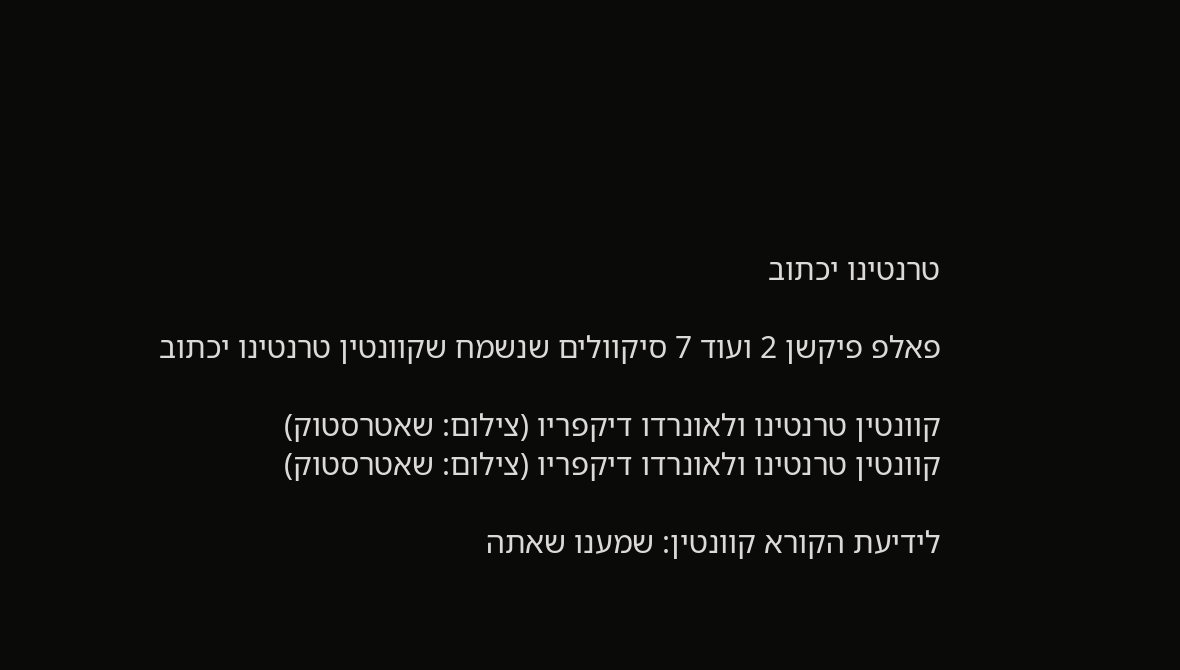טרנטינו יכתוב

פאלפ פיקשן 2 ועוד 7 סיקוולים שנשמח שקוונטין טרנטינו יכתוב

קוונטין טרנטינו ולאונרדו דיקפריו (צילום: שאטרסטוק)
קוונטין טרנטינו ולאונרדו דיקפריו (צילום: שאטרסטוק)

לידיעת הקורא קוונטין: שמענו שאתה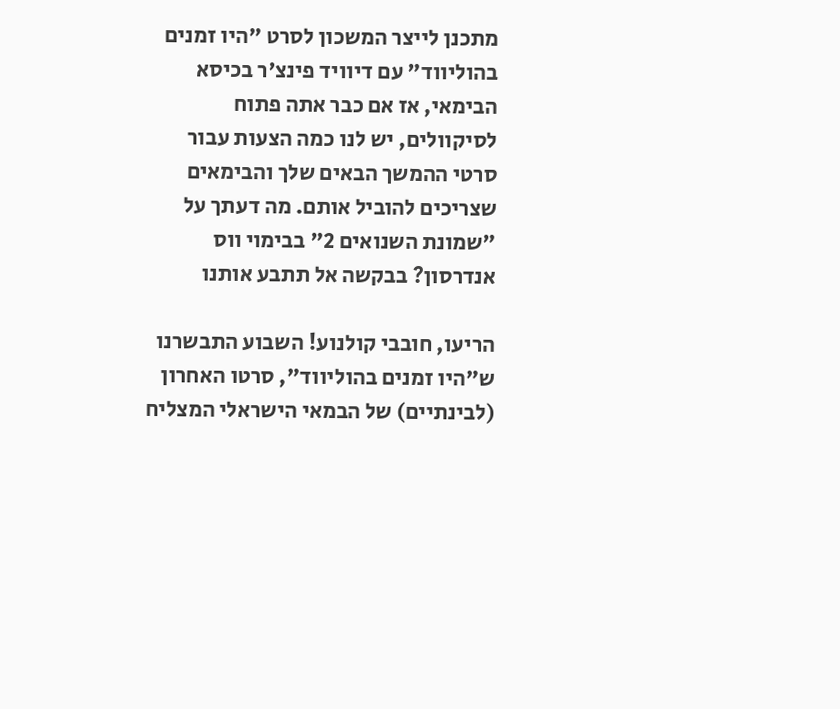מתכנן לייצר המשכון לסרט "היו זמנים בהוליווד" עם דיוויד פינצ'ר בכיסא הבימאי, אז אם כבר אתה פתוח לסיקוולים, יש לנו כמה הצעות עבור סרטי ההמשך הבאים שלך והבימאים שצריכים להוביל אותם. מה דעתך על "שמונת השנואים 2" בבימוי ווס אנדרסון? בבקשה אל תתבע אותנו

הריעו, חובבי קולנוע! השבוע התבשרנו ש"היו זמנים בהוליווד", סרטו האחרון (לבינתיים) של הבמאי הישראלי המצליח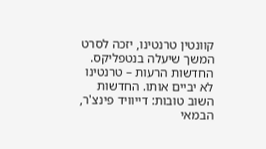קוונטין טרנטינו, יזכה לסרט המשך שיעלה בנטפליקס. החדשות הרעות – טרנטינו לא יביים אותו. החדשות השוב טובות: דייוויד פינצ'ר, הבמאי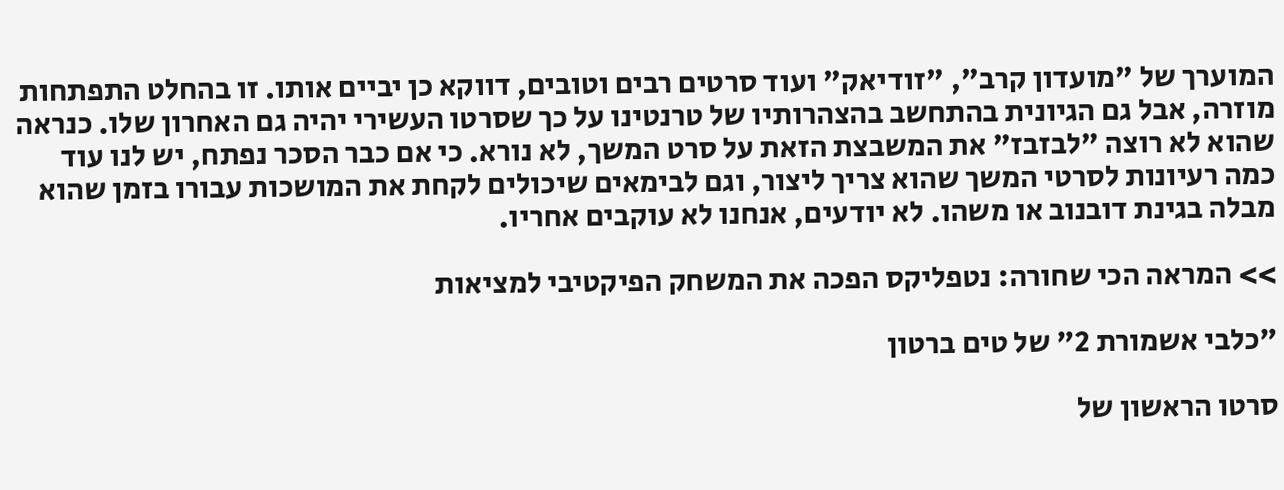המוערך של "מועדון קרב", "זודיאק" ועוד סרטים רבים וטובים, דווקא כן יביים אותו. זו בהחלט התפתחות מוזרה, אבל גם הגיונית בהתחשב בהצהרותיו של טרנטינו על כך שסרטו העשירי יהיה גם האחרון שלו. כנראה שהוא לא רוצה "לבזבז" את המשבצת הזאת על סרט המשך, לא נורא. כי אם כבר הסכר נפתח, יש לנו עוד כמה רעיונות לסרטי המשך שהוא צריך ליצור, וגם לבימאים שיכולים לקחת את המושכות עבורו בזמן שהוא מבלה בגינת דובנוב או משהו. לא יודעים, אנחנו לא עוקבים אחריו.

>> המראה הכי שחורה: נטפליקס הפכה את המשחק הפיקטיבי למציאות

"כלבי אשמורת 2" של טים ברטון

סרטו הראשון של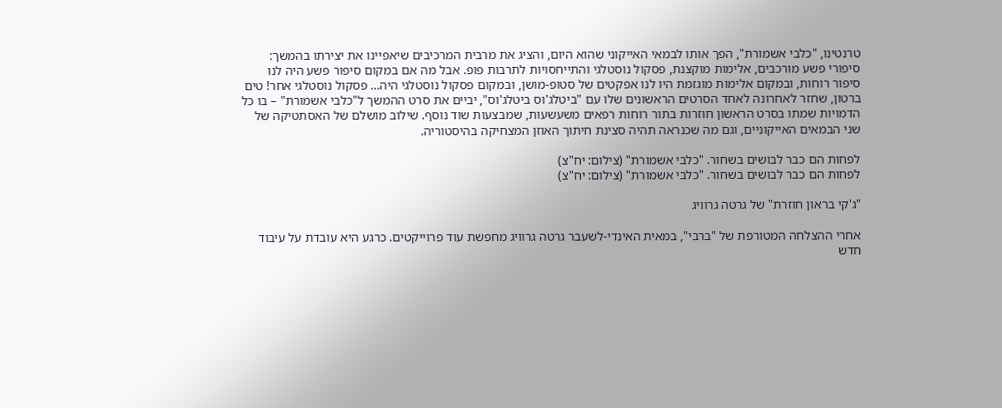טרנטינו, "כלבי אשמורת", הפך אותו לבמאי האייקוני שהוא היום, והציג את מרבית המרכיבים שיאפיינו את יצירתו בהמשך: סיפורי פשע מורכבים, אלימות מוקצנת, פסקול נוסטלגי והתייחסויות לתרבות פופ. אבל מה אם במקום סיפור פשע היה לנו סיפור רוחות, ובמקום אלימות מוגזמת היו לנו אפקטים של סטופ-מושן, ובמקום פסקול נוסטלגי היה… פסקול נוסטלגי אחר! טים ברטון, שחזר לאחרונה לאחד הסרטים הראשונים שלו עם "ביטלג'וס ביטלג'וס", יביים את סרט ההמשך ל"כלבי אשמורת" – בו כל הדמויות שמתו בסרט הראשון חוזרות בתור רוחות רפאים משעשעות, שמבצעות שוד נוסף. שילוב מושלם של האסתטיקה של שני הבמאים האייקוניים, וגם מה שכנראה תהיה סצינת חיתוך האוזן המצחיקה בהיסטוריה.

לפחות הם כבר לבושים בשחור. "כלבי אשמורת" (צילום: יח"צ)
לפחות הם כבר לבושים בשחור. "כלבי אשמורת" (צילום: יח"צ)

"ג'קי בראון חוזרת" של גרטה גרוויג

אחרי ההצלחה המטורפת של "ברבי", במאית האינדי-לשעבר גרטה גרוויג מחפשת עוד פרוייקטים. כרגע היא עובדת על עיבוד חדש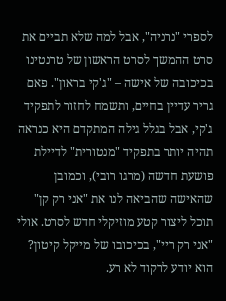לספרי "נרניה", אבל למה שלא תביים את סרט ההמשך לסרט הראשון של טרנטינו בכיכובה של אישה – "ג'קי בראון". פאם גריר עדיין בחיים, ותשמח לחזור לתפקיד ג'קי, אבל בגלל גילה המתקדם היא כנראה תהיה יותר בתפקיד "מנטורית" לדיילת פושעת חדשה (מרגו רובי), וכמובן שהאישה שהביאה לנו את "אני רק קן" תוכל ליצור קטע מוזיקלי חדש לסרט. אולי "אני רק ריי", בכיכובו של מייקל קיטון? הוא יודע לרקוד לא רע.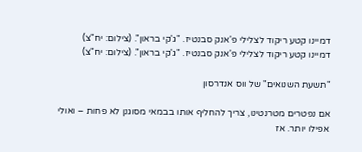דמיינו קטע ריקוד לצלילי פ'אנק סבנטיז. "ג'קי בראון". (צילום: יח"צ)
דמיינו קטע ריקוד לצלילי פ'אנק סבנטיז. "ג'קי בראון". (צילום: יח"צ)

"תשעת השנואים" של ווס אנדרסון

אם נפטרים מטרנטינו, צריך להחליף אותו בבמאי מסוגנן לא פחות – ואולי אפילו יותר. אז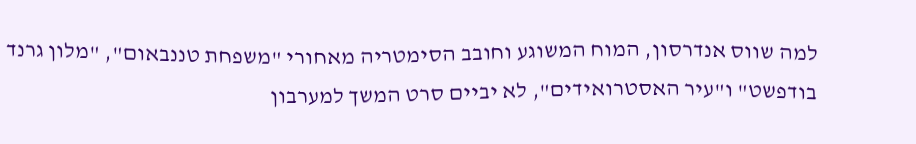למה שווס אנדרסון, המוח המשוגע וחובב הסימטריה מאחורי "משפחת טננבאום", "מלון גרנד בודפשט" ו"עיר האסטרואידים", לא יביים סרט המשך למערבון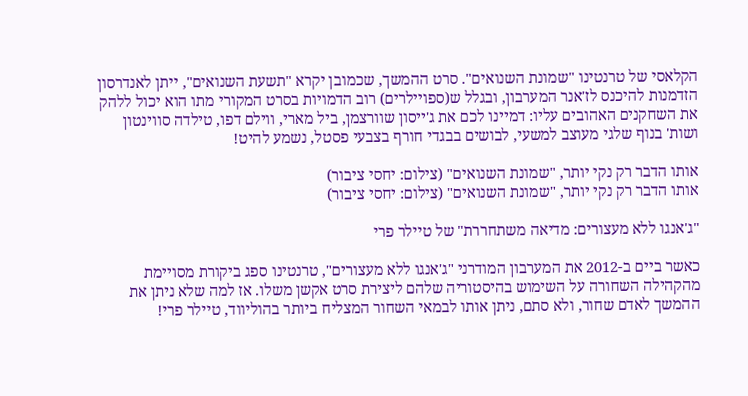הקלאסי של טרנטינו "שמונת השנואים". סרט ההמשך, שכמובן יקרא "תשעת השנואים", ייתן לאנדרסון הזדמנות להיכנס לז'אנר המערבון, ובגלל ש(ספויילרים) רוב הדמויות בסרט המקורי מתו הוא יכול ללהק את השחקנים האהובים עליו: דמיינו לכם את ג'ייסון שוורצמן, ביל מארי, ווילם דפו, טילדה סווינטון ושות' בנוף שלגי מעוצב למשעי, לבושים בבגדי חורף בצבעי פסטל, נשמע להיט!

אותו הדבר רק נקי יותר, "שמונת השנואים" (צילום: יחסי ציבור)
אותו הדבר רק נקי יותר, "שמונת השנואים" (צילום: יחסי ציבור)

"ג'אנגו ללא מעצורים: מדיאה משתחררת" של טיילר פרי

כאשר ביים ב-2012 את המערבון המודרני "ג'אנגו ללא מעצורים", טרנטינו ספג ביקורת מסויימת מהקהילה השחורה על השימוש בהיסטוריה שלהם ליצירת סרט אקשן משלו. אז למה שלא ניתן את ההמשך לאדם שחור, ולא סתם, ניתן אותו לבמאי השחור המצליח ביותר בהוליווד, טיילר פרי!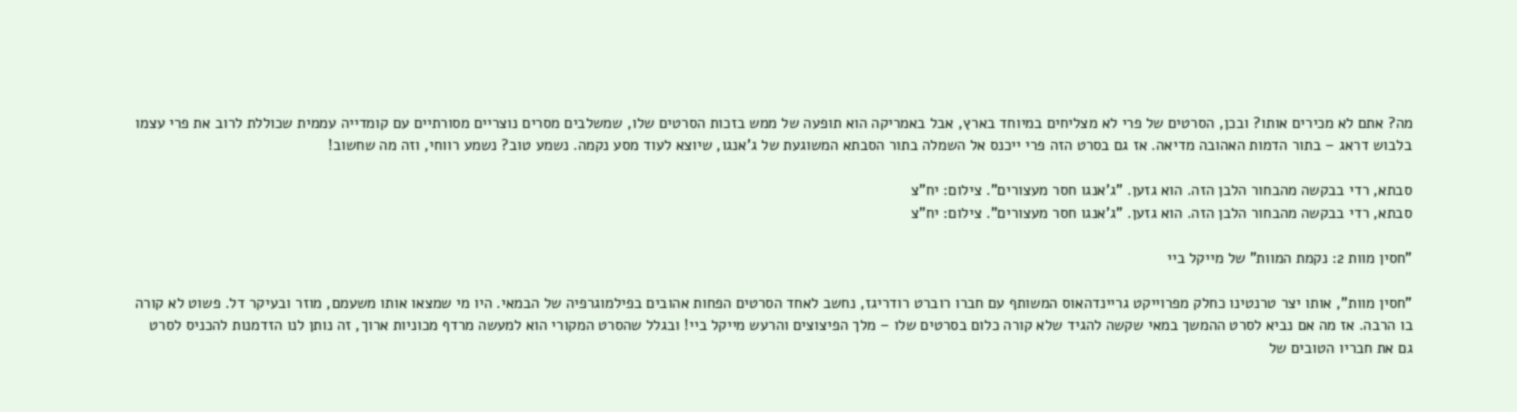מה? אתם לא מכירים אותו? ובכן, הסרטים של פרי לא מצליחים במיוחד בארץ, אבל באמריקה הוא תופעה של ממש בזכות הסרטים שלו, שמשלבים מסרים נוצריים מסורתיים עם קומדייה עממית שכוללת לרוב את פרי עצמו בלבוש דראג – בתור הדמות האהובה מדיאה. אז גם בסרט הזה פרי ייכנס אל השמלה בתור הסבתא המשוגעת של ג'אנגו, שיוצא לעוד מסע נקמה. נשמע טוב? נשמע רווחי, וזה מה שחשוב!

סבתא, רדי בבקשה מהבחור הלבן הזה. הוא גזען. "ג'אנגו חסר מעצורים". צילום: יח"צ
סבתא, רדי בבקשה מהבחור הלבן הזה. הוא גזען. "ג'אנגו חסר מעצורים". צילום: יח"צ

"חסין מוות 2: נקמת המוות" של מייקל ביי

"חסין מוות", אותו יצר טרנטינו כחלק מפרוייקט גריינדהאוס המשותף עם חברו רוברט רודריגז, נחשב לאחד הסרטים הפחות אהובים בפילמוגרפיה של הבמאי. היו מי שמצאו אותו משעמם, מוזר ובעיקר דל. פשוט לא קורה בו הרבה. אז מה אם נביא לסרט ההמשך במאי שקשה להגיד שלא קורה כלום בסרטים שלו – מלך הפיצוצים והרעש מייקל ביי! ובגלל שהסרט המקורי הוא למעשה מרדף מכוניות ארוך, זה נותן לנו הזדמנות להכניס לסרט גם את חבריו הטובים של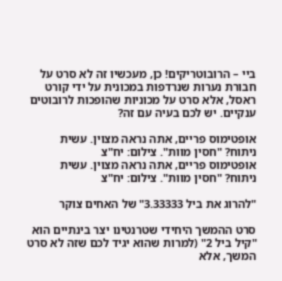ביי – הרובוטריקים! כן, מעכשיו זה לא סרט על חבורת נערות שנרדפות במכונית על ידי קורט ראסל, אלא סרט על מכוניות שהופכות לרובוטים ענקיים. יש לכם בעיה עם זה?

אופטימוס פריים, אתה נראה מצוין. עשית ניתוח? "חסין מוות". צילום: יח"צ
אופטימוס פריים, אתה נראה מצוין. עשית ניתוח? "חסין מוות". צילום: יח"צ

"להרוג את ביל 3.33333" של האחים צוקר

סרט ההמשך היחידי שטרנטינו יצר בינתיים הוא "קיל ביל 2" (למרות שהוא יגיד לכם שזה לא סרט המשך, אלא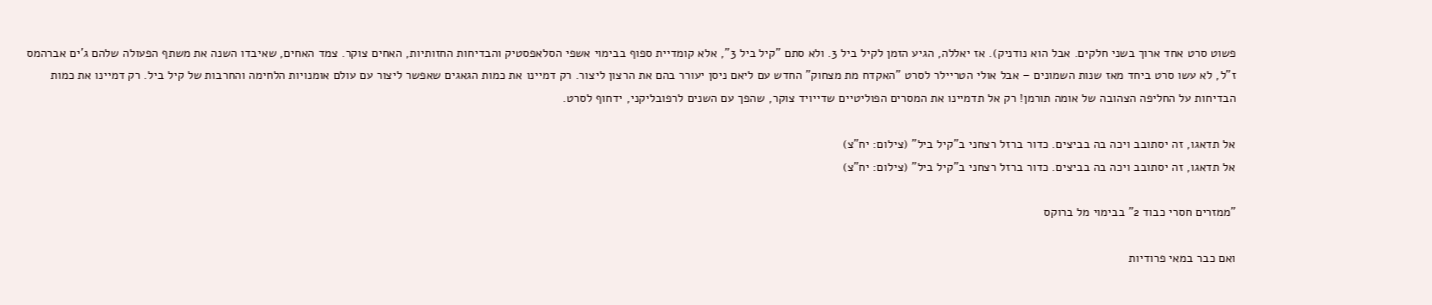פשוט סרט אחד ארוך בשני חלקים. אבל הוא נודניק). אז יאללה, הגיע הזמן לקיל ביל 3. ולא סתם "קיל ביל 3", אלא קומדיית ספוף בבימוי אשפי הסלאפסטיק והבדיחות החזותיות, האחים צוקר. צמד האחים, שאיבדו השנה את משתף הפעולה שלהם ג'ים אברהמס ז"ל, לא עשו סרט ביחד מאז שנות השמונים – אבל אולי הטריילר לסרט "האקדח מת מצחוק" החדש עם ליאם ניסן יעורר בהם את הרצון ליצור. רק דמיינו את כמות הגאגים שאפשר ליצור עם עולם אומנויות הלחימה והחרבות של קיל ביל. רק דמיינו את כמות הבדיחות על החליפה הצהובה של אומה תורמן! רק אל תדמיינו את המסרים הפוליטיים שדייויד צוקר, שהפך עם השנים לרפובליקני, ידחוף לסרט.

אל תדאגו, זה יסתובב ויכה בה בביצים. כדור ברזל רצחני ב"קיל ביל" (צילום: יח"צ)
אל תדאגו, זה יסתובב ויכה בה בביצים. כדור ברזל רצחני ב"קיל ביל" (צילום: יח"צ)

"ממזרים חסרי כבוד 2" בבימוי מל ברוקס

ואם כבר במאי פרודיות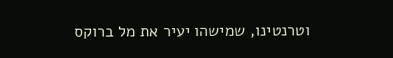וטרנטינו, שמישהו יעיר את מל ברוקס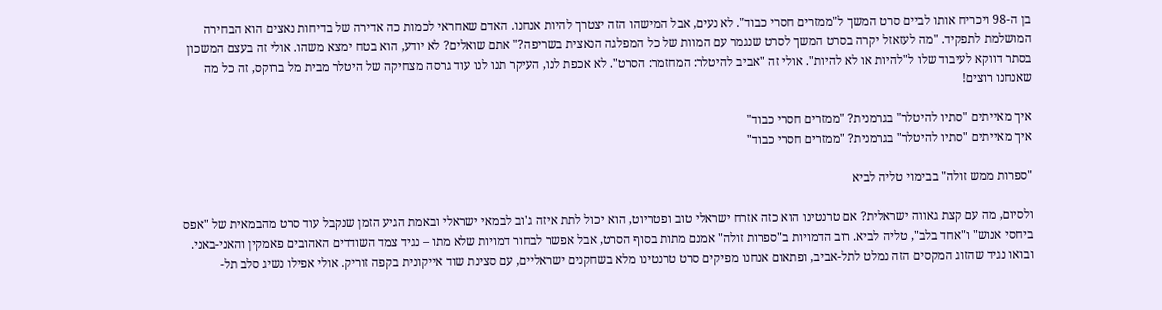בן ה-98 ויכריח אותו לביים סרט המשך ל"ממזרים חסרי כבוד". לא נעים, אבל המישהו הזה יצטרך להיות אנחנו. האדם שאחראי לכמות כה אדירה של בדיחות נאצים הוא הבחירה המושלמת לתפקיד. "מה לעזאזל יקרה בסרט המשך לסרט שנגמר עם המוות של כל המפלגה הנאצית בשריפה?" אתם שואלים? לא יודע, הוא בטח ימצא משהו. אולי זה בעצם המשכון בסתר דווקא לעיבוד שלו ל"להיות או לא להיות". אולי זה "אביב להיטלר: המחזמר: הסרט". לא אכפת לנו, העיקר תנו לנו עוד גרסה מצחיקה של היטלר מבית מל ברוקס, זה כל מה שאנחנו רוצים!

איך מאייתים "סתיו להיטלר" בגרמנית? "ממזרים חסרי כבוד"
איך מאייתים "סתיו להיטלר" בגרמנית? "ממזרים חסרי כבוד"

"ספרות ממש זולה" בבימוי טליה לביא

ולסיום, מה עם קצת גאווה ישראלית? אם טרנטינו הוא כזה אזרח ישראלי טוב ופטריוט, הוא יכול לתת איזה ג'וב לבמאי ישראלי ובאמת הגיע הזמן שנקבל עוד סרט מהבמאית של "אפס ביחסי אנוש" ו"אחד בלב", טליה לביא. רוב הדמויות ב"ספרות זולה" אמנם מתות בסוף הסרט, אבל אפשר לבחור דמויות שלא מתו – נגיד צמד השודדים האהובים פאמקין והאני-באני. ובואו נגיד שהזוג המקסים הזה נמלט לתל-אביב, ופתאום אנחנו מפיקים סרט טרנטינו מלא בשחקנים ישראליים, עם סצינת שוד אייקונית בקפה זוריק. אולי אפילו נשיג סלב תל-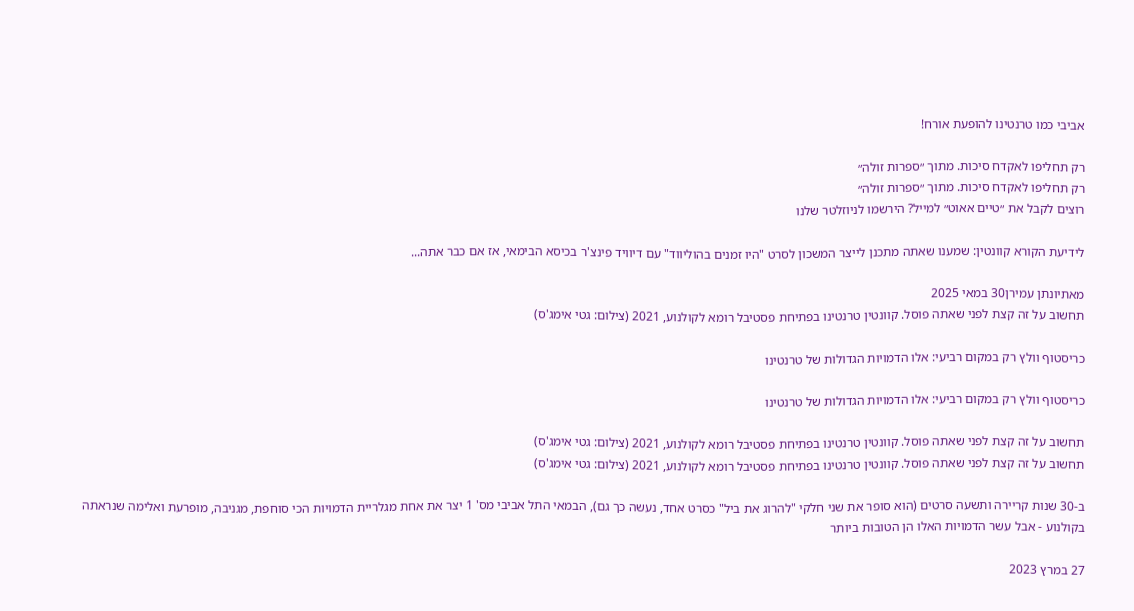אביבי כמו טרנטינו להופעת אורח!

רק תחליפו לאקדח סיכות. מתוך ״ספרות זולה״
רק תחליפו לאקדח סיכות. מתוך ״ספרות זולה״
רוצים לקבל את ״טיים אאוט״ למייל? הירשמו לניוזלטר שלנו

לידיעת הקורא קוונטין: שמענו שאתה מתכנן לייצר המשכון לסרט "היו זמנים בהוליווד" עם דיוויד פינצ'ר בכיסא הבימאי, אז אם כבר אתה...

מאתיונתן עמירן30 במאי 2025
תחשוב על זה קצת לפני שאתה פוסל. קוונטין טרנטינו בפתיחת פסטיבל רומא לקולנוע, 2021 (צילום: גטי אימג'ס)

כריסטוף וולץ רק במקום רביעי: אלו הדמויות הגדולות של טרנטינו

כריסטוף וולץ רק במקום רביעי: אלו הדמויות הגדולות של טרנטינו

תחשוב על זה קצת לפני שאתה פוסל. קוונטין טרנטינו בפתיחת פסטיבל רומא לקולנוע, 2021 (צילום: גטי אימג'ס)
תחשוב על זה קצת לפני שאתה פוסל. קוונטין טרנטינו בפתיחת פסטיבל רומא לקולנוע, 2021 (צילום: גטי אימג'ס)

ב-30 שנות קריירה ותשעה סרטים (הוא סופר את שני חלקי "להרוג את ביל" כסרט אחד, נעשה כך גם), הבמאי התל אביבי מס' 1 יצר את אחת מגלריית הדמויות הכי סוחפת, מגניבה, מופרעת ואלימה שנראתה בקולנוע - אבל עשר הדמויות האלו הן הטובות ביותר

27 במרץ 2023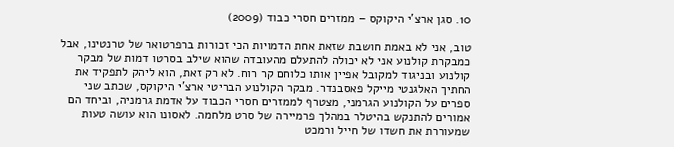10. סגן ארצ'י היקוקס – ממזרים חסרי כבוד (2009)

טוב, אני לא באמת חושבת שזאת אחת הדמויות הכי זכורות ברפרטואר של טרנטינו, אבל כמבקרת קולנוע אני לא יכולה להתעלם מהעובדה שהוא שילב בסרטו דמות של מבקר קולנוע ובניגוד למקובל אפיין אותו כלוחם קר רוח. לא רק זאת, הוא ליהק לתפקיד את החתיך האלגנטי מייקל פאסבנדר. מבקר הקולנוע הבריטי ארצ'י היקוקס, שכתב שני ספרים על הקולנוע הגרמני, מצטרף לממזרים חסרי הכבוד על אדמת גרמניה, וביחד הם אמורים להתנקש בהיטלר במהלך פרמיירה של סרט מלחמה. לאסונו הוא עושה טעות שמעוררת את חשדו של חייל ורמכט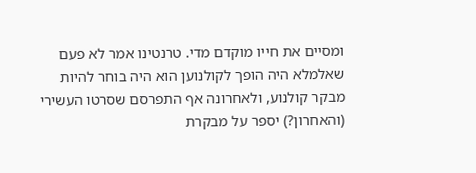ומסיים את חייו מוקדם מדי. טרנטינו אמר לא פעם שאלמלא היה הופך לקולנוען הוא היה בוחר להיות מבקר קולנוע, ולאחרונה אף התפרסם שסרטו העשירי (והאחרון?) יספר על מבקרת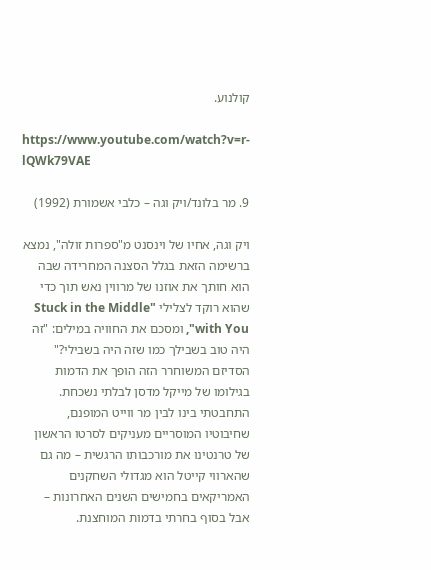קולנוע.

https://www.youtube.com/watch?v=r-lQWk79VAE

9. מר בלונד/ויק וגה – כלבי אשמורת (1992)

ויק וגה, אחיו של וינסנט מ"ספרות זולה", נמצא ברשימה הזאת בגלל הסצנה המחרידה שבה הוא חותך את אוזנו של מרווין נאש תוך כדי שהוא רוקד לצלילי "Stuck in the Middle with You", ומסכם את החוויה במילים: "זה היה טוב בשבילך כמו שזה היה בשבילי?" הסדיזם המשוחרר הזה הופך את הדמות בגילומו של מייקל מדסן לבלתי נשכחת. התחבטתי בינו לבין מר ווייט המופנם, שחיבוטיו המוסריים מעניקים לסרטו הראשון של טרנטינו את מורכבותו הרגשית – מה גם שהארווי קייטל הוא מגדולי השחקנים האמריקאים בחמישים השנים האחרונות – אבל בסוף בחרתי בדמות המוחצנת.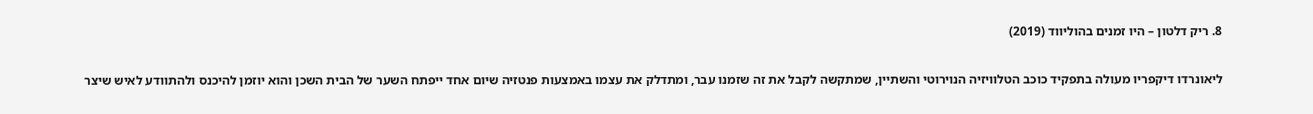8. ריק דלטון – היו זמנים בהוליווד (2019)

ליאונרדו דיקפריו מעולה בתפקיד כוכב הטלוויזיה הנוירוטי והשתיין, שמתקשה לקבל את זה שזמנו עבר, ומתדלק את עצמו באמצעות פנטזיה שיום אחד ייפתח השער של הבית השכן והוא יוזמן להיכנס ולהתוודע לאיש שיצר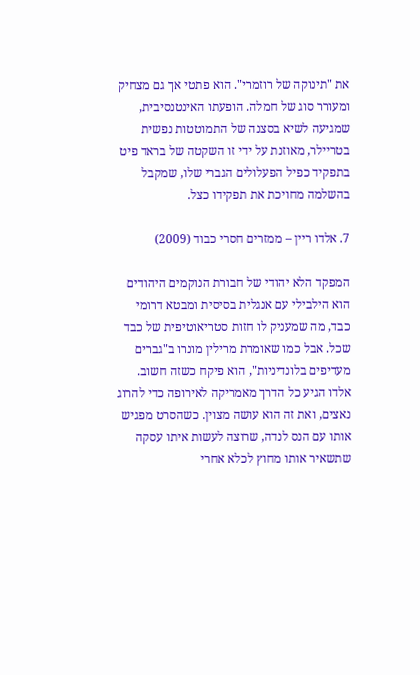את "תינוקה של רוזמרי". הוא פתטי אך גם מצחיק ומעורר סוג של חמלה. הופעתו האינטנסיבית, שמגיעה לשיא בסצנה של התמוטטות נפשית בטריילר, מאוזנת על ידי זו השקטה של בראד פיט בתפקיד כפיל הפעלולים הגברי שלו, שמקבל בהשלמה מחויכת את תפקידו כצל.

7. אלדו ריין – ממזרים חסרי כבוד (2009)

המפקד הלא יהודי של חבורת הנוקמים היהודים הוא הילבילי עם אנגלית בסיסית ומבטא דרומי כבד, מה שמעניק לו חזות סטריאוטיפית של כבד שכל. אבל כמו שאומרת מרילין מונרו ב"גברים מעדיפים בלונדיניות", הוא פיקח כשזה חשוב. אלדו הגיע כל הדרך מאמריקה לאירופה כדי להרוג נאצים, ואת זה הוא עושה מצוין. כשהסרט מפגיש אותו עם הנס לנדה, שרוצה לעשות איתו עסקה שתשאיר אותו מחוץ לכלא אחרי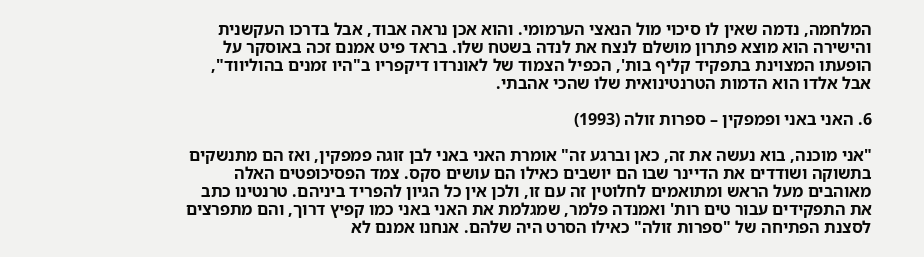המלחמה, נדמה שאין לו סיכוי מול הנאצי הערמומי. והוא אכן נראה אבוד, אבל בדרכו העקשנית והישירה הוא מוצא פתרון מושלם לנצח את לנדה בשטח שלו. בראד פיט אמנם זכה באוסקר על הופעתו המצוינת בתפקיד קליף בות', הכפיל הצמוד של לאונרדו דיקפריו ב"היו זמנים בהוליווד", אבל אלדו הוא הדמות הטרנטינואית שלו שהכי אהבתי.

6. האני באני ופמפקין – ספרות זולה (1993)

"אני מוכנה, בוא נעשה את זה, כאן וברגע זה" אומרת האני באני לבן זוגה פמפקין, ואז הם מתנשקים בתשוקה ושודדים את הדיינר שבו הם יושבים כאילו הם עושים סקס. צמד הפסיכופטים האלה מאוהבים מעל הראש ומתואמים לחלוטין זה עם זו, ולכן אין כל הגיון להפריד ביניהם. טרנטינו כתב את התפקידים עבור טים רות' ואמנדה פלמר, שמגלמת את האני באני כמו קפיץ דרוך, והם מתפרצים לסצנת הפתיחה של "ספרות זולה" כאילו הסרט היה שלהם. אנחנו אמנם לא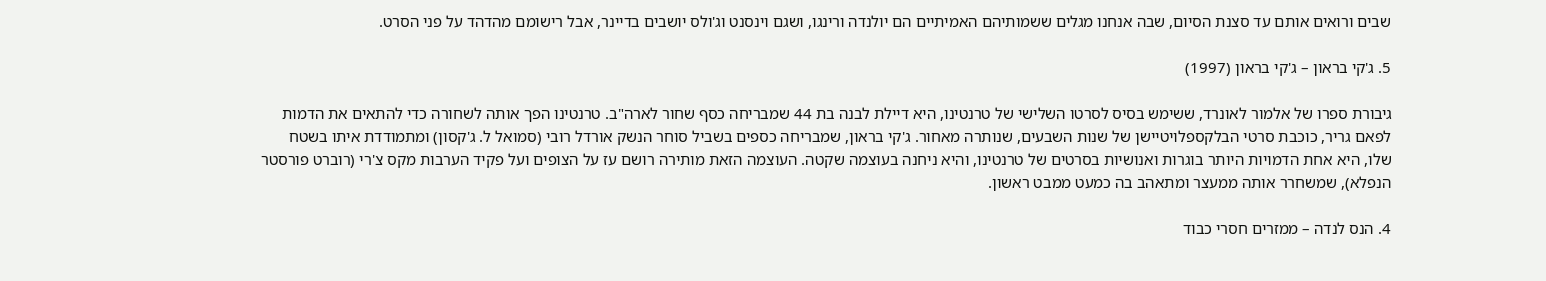שבים ורואים אותם עד סצנת הסיום, שבה אנחנו מגלים ששמותיהם האמיתיים הם יולנדה ורינגו, ושגם וינסנט וג'ולס יושבים בדיינר, אבל רישומם מהדהד על פני הסרט.

5. ג'קי בראון – ג'קי בראון (1997)

גיבורת ספרו של אלמור לאונרד, ששימש בסיס לסרטו השלישי של טרנטינו, היא דיילת לבנה בת 44 שמבריחה כסף שחור לארה"ב. טרנטינו הפך אותה לשחורה כדי להתאים את הדמות לפאם גריר, כוכבת סרטי הבלקספלויטיישן של שנות השבעים, שנותרה מאחור. ג'קי בראון, שמבריחה כספים בשביל סוחר הנשק אורדל רובי (סמואל ל. ג'קסון) ומתמודדת איתו בשטח שלו, היא אחת הדמויות היותר בוגרות ואנושיות בסרטים של טרנטינו, והיא ניחנה בעוצמה שקטה. העוצמה הזאת מותירה רושם עז על הצופים ועל פקיד הערבות מקס צ'רי (רוברט פורסטר הנפלא), שמשחרר אותה ממעצר ומתאהב בה כמעט ממבט ראשון.

4. הנס לנדה – ממזרים חסרי כבוד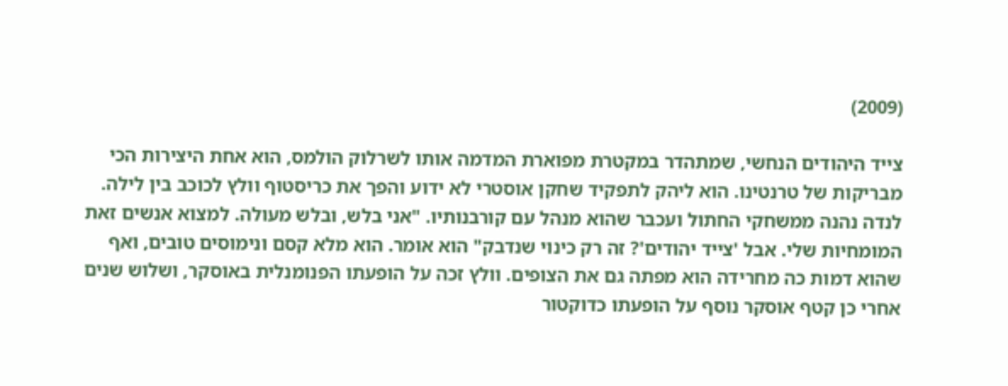(2009)

צייד היהודים הנחשי, שמתהדר במקטרת מפוארת המדמה אותו לשרלוק הולמס, הוא אחת היצירות הכי מבריקות של טרנטינו. הוא ליהק לתפקיד שחקן אוסטרי לא ידוע והפך את כריסטוף וולץ לכוכב בין לילה. לנדה נהנה ממשחקי החתול ועכבר שהוא מנהל עם קורבנותיו. "אני בלש, ובלש מעולה. למצוא אנשים זאת המומחיות שלי. אבל 'צייד יהודים'? זה רק כינוי שנדבק" הוא אומר. הוא מלא קסם ונימוסים טובים, ואף שהוא דמות כה מחרידה הוא מפתה גם את הצופים. וולץ זכה על הופעתו הפנומנלית באוסקר, ושלוש שנים אחרי כן קטף אוסקר נוסף על הופעתו כדוקטור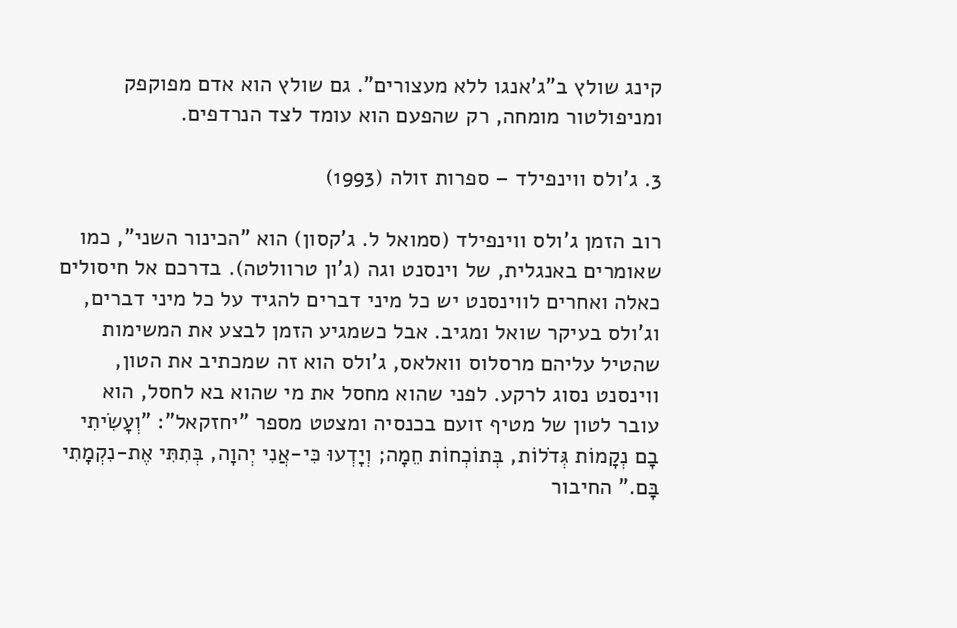קינג שולץ ב"ג'אנגו ללא מעצורים". גם שולץ הוא אדם מפוקפק ומניפולטור מומחה, רק שהפעם הוא עומד לצד הנרדפים.

3. ג'ולס ווינפילד – ספרות זולה (1993)

רוב הזמן ג'ולס ווינפילד (סמואל ל. ג'קסון) הוא "הכינור השני", כמו שאומרים באנגלית, של וינסנט וגה (ג'ון טרוולטה). בדרכם אל חיסולים כאלה ואחרים לווינסנט יש כל מיני דברים להגיד על כל מיני דברים, וג'ולס בעיקר שואל ומגיב. אבל כשמגיע הזמן לבצע את המשימות שהטיל עליהם מרסלוס וואלאס, ג'ולס הוא זה שמכתיב את הטון, ווינסנט נסוג לרקע. לפני שהוא מחסל את מי שהוא בא לחסל, הוא עובר לטון של מטיף זועם בכנסיה ומצטט מספר "יחזקאל": "וְעָשִׂיתִי בָם נְקָמוֹת גְּדֹלוֹת, בְּתוֹכְחוֹת חֵמָה; וְיָדְעוּ כִּי-אֲנִי יְהוָה, בְּתִתִּי אֶת-נִקְמָתִי בָּם." החיבור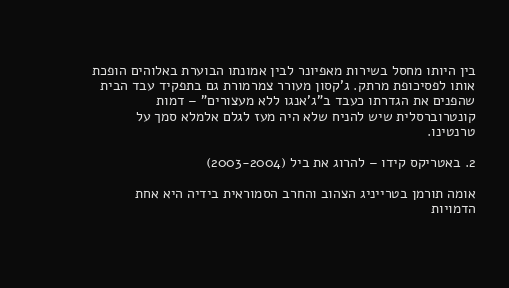בין היותו מחסל בשירות מאפיונר לבין אמונתו הבוערת באלוהים הופכת אותו לפסיכופת מרתק. ג'קסון מעורר צמרמורת גם בתפקיד עבד הבית שהפנים את הגדרתו כעבד ב"ג'אנגו ללא מעצורים" – דמות קונטרוברסלית שיש להניח שלא היה מעז לגלם אלמלא סמך על טרנטינו.

2. באטריקס קידו – להרוג את ביל (2003-2004)

אומה תורמן בטרייניג הצהוב והחרב הסמוראית בידיה היא אחת הדמויות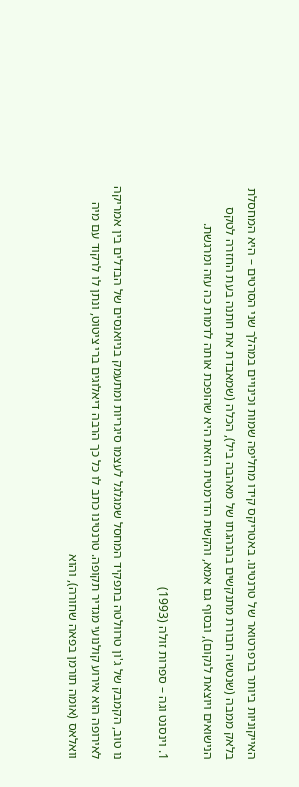האייקוניות ביותר ברפרטואר של טרנטינו. באטריקס קידו מחליפה שמות וכינויים במהלך שני הסרטים – היא המחסלת בלאק ממבה (שנטשה חבורת מתנקשים בהנהגתו של מאהבה ביל), הכלה (שמאבדת את חתנה בעת החזרה לטקס הנישואים ויוצאת לנקום), ובסוף גם אמא, והקשת הדרמטית הזאת היא שהופכת אותה לדמות כה עזה ומרגשת.

1. וינסנט וגה – ספרות זולה (1993)

נו טוב, הקמבק של ג'ון טרוולטה בתפקיד המחסל שמגלגל לעצמו סיגריות ומתעמק בניואנסים של הבדלים בין אמריקה לאירופה הוא אירוע קולנועי מגדיר תקופה. טרנטינו כתב לו כל כך הרבה דיאלוגים ברי ציטוט, ונתן לו לרקוד עם מיה וואלאס (אומה תורמן בפאה שחורה), והוא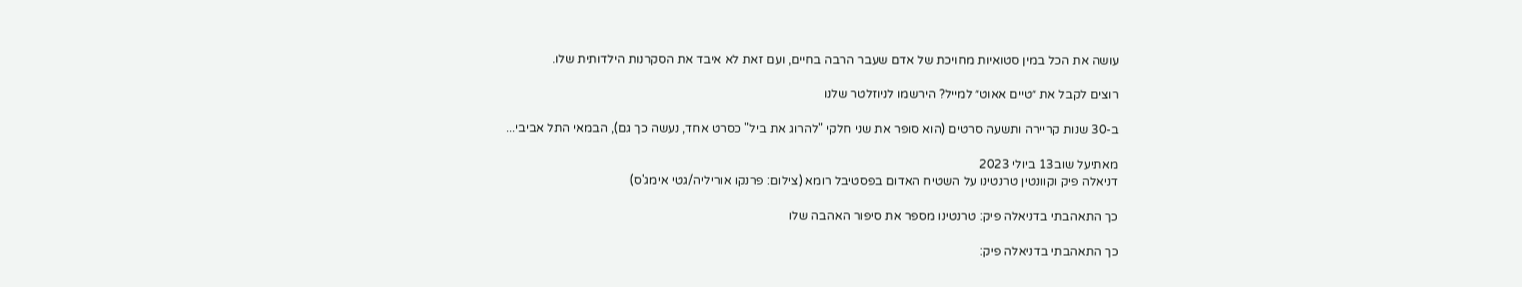עושה את הכל במין סטואיות מחויכת של אדם שעבר הרבה בחיים, ועם זאת לא איבד את הסקרנות הילדותית שלו.

רוצים לקבל את ״טיים אאוט״ למייל? הירשמו לניוזלטר שלנו

ב-30 שנות קריירה ותשעה סרטים (הוא סופר את שני חלקי "להרוג את ביל" כסרט אחד, נעשה כך גם), הבמאי התל אביבי...

מאתיעל שוב13 ביולי 2023
דניאלה פיק וקוונטין טרנטינו על השטיח האדום בפסטיבל רומא (צילום: פרנקו אוריליה/גטי אימג'ס)

כך התאהבתי בדניאלה פיק: טרנטינו מספר את סיפור האהבה שלו

כך התאהבתי בדניאלה פיק: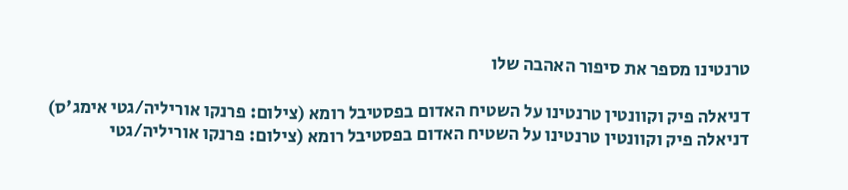טרנטינו מספר את סיפור האהבה שלו

דניאלה פיק וקוונטין טרנטינו על השטיח האדום בפסטיבל רומא (צילום: פרנקו אוריליה/גטי אימג'ס)
דניאלה פיק וקוונטין טרנטינו על השטיח האדום בפסטיבל רומא (צילום: פרנקו אוריליה/גטי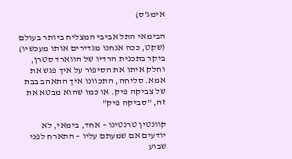אימג'ס)

הבימאי התל אביבי המצליח ביותר בעולם (שקט, ככה אנחנו מגדירים אותו מעכשיו) ביקר בתכנית הרדיו של הווארד סטרן, וחלק איתו את הסיפור על איך פגש את אמא. סליחה, התכוונו איך התאהב בבת של צביקה פיק. או כמו שהוא מבטא את זה, "סביקה פיק"

קוונטין טרנטינו – אחד, בימאי, לא יודעים אם שמעתם עליו – התארח לפני שבוע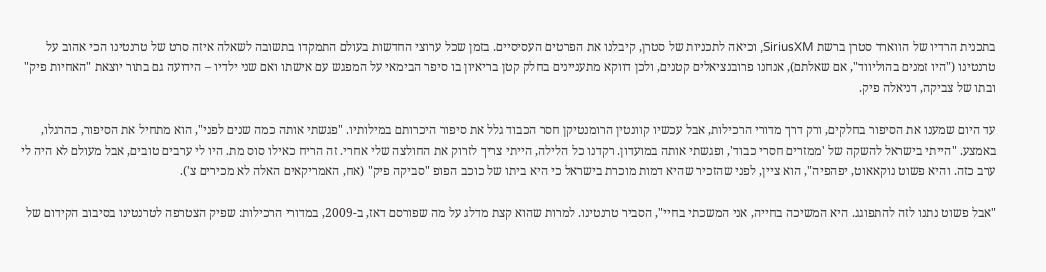בתכנית הרדיו של הווארד סטרן ברשת SiriusXM, וכיאה לתכניות של סטרן, קיבלנו את הפרטים העסיסיים. בזמן שכל ערוצי החדשות בעולם התמקדו בתשובה לשאלה איזה סרט של טרנטינו הכי אהוב על טרנטינו ("היו זמנים בהוליווד", אם שאלתם), אנחנו פרובנציאלים קטנים, ולכן דווקא מתעניינים בחלק קטן בריאיון בו סיפר הבימאי על המפגש עם אישתו ואם שני ילדיו – הידועה גם בתור יוצאת "האחיות פיק" ובתו של צביקה, דניאלה פיק.

עד היום שמענו את הסיפור בחלקים, ורק דרך מדורי הרכילות, אבל עכשיו קוונטין הרומנטיקן חסר הכבוד גלל את סיפור היכרותם במילותיו. "פגשתי אותה כמה שנים לפני", הוא מתחיל את הסיפור, כהרגלו, באמצע. "הייתי בישראל להשקה של 'ממזרים חסרי כבוד', ופגשתי אותה במועדון. רקדנו כל הלילה, הייתי צריך לזרוק את החולצה שלי אחרי. זה הריח כאילו סוס מת. היו לי ערבים טובים, אבל מעולם לא היה לי ערב כזה. והיא פשוט נוקאאוט, יפהפיה", הוא ציין, לפני שהזכיר שהיא דמות מוכרת בישראל כי היא ביתו של כוכב הפופ "סביקה פיק" (אח, האמריקאים האלה לא מכירים צ').

"אבל פשוט נתנו לזה להתפוגג. היא המשיכה בחייה, אני המשכתי בחיי", הסביר טרנטינו. למרות שהוא קצת מדלג על מה שפורסם דאז, ב-2009, במדורי הרכילות: שפיק הצטרפה לטרנטינו בסיבוב הקידום של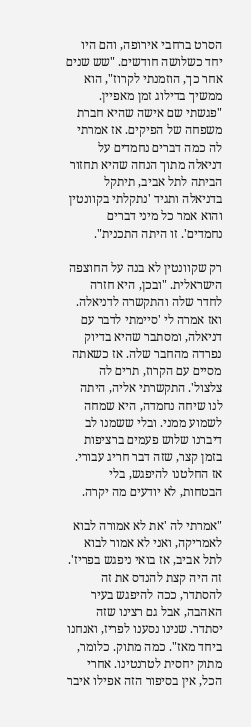הסרט ברחבי אירופה, והם היו יחד כשלושה חודשים. "שש שנים אחר כך, הוזמנתי לקרוז", הוא ממשיך בדילוג זמן מאפיין. "פגשתי שם אישה שהיא חברת משפחה של הפיקים. אז אמרתי לה כמה דברים נחמדים על דניאלה מתוך הנחה שהיא תחזור הביתה לתל אביב, תיתקל בדניאלה ותגיד 'נתקלתי בקוונטין והוא אמר כל מיני דברים נחמדים'. זו היתה התכנית".

רק שקוונטין לא בנה על החוצפה הישראלית. "ובכן, היא חזרה לחדר שלה והתקשרה לדניאלה. ואז אמרה לי 'סיימתי לדבר עם דניאלה, ומסתבר שהיא בדיוק נפרדה מהחבר שלה. אז כשאתה מסיים עם הקרוז, תרים לה צלצול'. התקשרתי אליה, היתה לנו שיחה נחמדה, היא שמחה לשמוע ממני. ובלי ששמנו לב דיברנו שלוש פעמים ברציפות בזמן קצר, שזה דבר חריג עבורי. אז החלטנו להיפגש, בלי הבטחות, לא יודעים מה יקרה.

"אמרתי לה 'את לא אמורה לבוא לאמריקה, ואני לא אמור לבוא לתל אביב, אז בואי ניפגש בפריז'. זה היה קצת להנדס את זה להסתדר, ככה להיפגש בעיר האהבה, אבל גם רצינו שזה יסתדר. שנינו נסענו לפריז, ואנחנו ביחד מאז". כמה מתוק. כלומר, מתוק יחסית לטרנטינו. אחרי הכל, אין בסיפור הזה אפילו איבר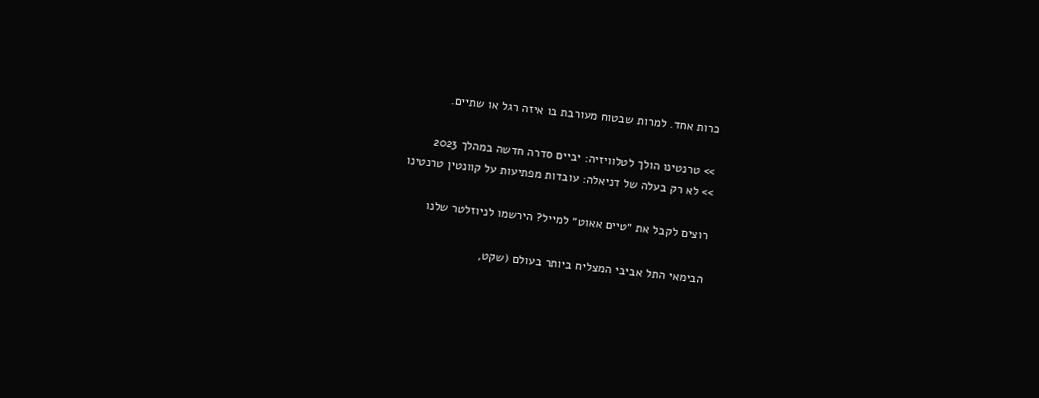כרות אחד. למרות שבטוח מעורבת בו איזה רגל או שתיים.

>> טרנטינו הולך לטלוויזיה: יביים סדרה חדשה במהלך 2023
>> לא רק בעלה של דניאלה: עובדות מפתיעות על קוונטין טרנטינו

רוצים לקבל את ״טיים אאוט״ למייל? הירשמו לניוזלטר שלנו

הבימאי התל אביבי המצליח ביותר בעולם (שקט,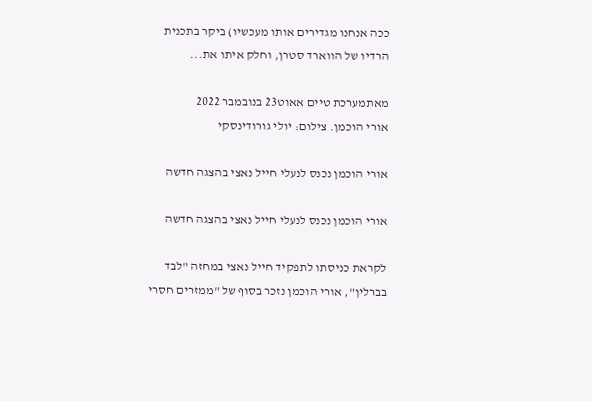ככה אנחנו מגדירים אותו מעכשיו) ביקר בתכנית הרדיו של הווארד סטרן, וחלק איתו את...

מאתמערכת טיים אאוט23 בנובמבר 2022
אורי הוכמן. צילום: יולי גורודינסקי

אורי הוכמן נכנס לנעלי חייל נאצי בהצגה חדשה

אורי הוכמן נכנס לנעלי חייל נאצי בהצגה חדשה

לקראת כניסתו לתפקיד חייל נאצי במחזה "לבד בברלין", אורי הוכמן נזכר בסוף של "ממזרים חסרי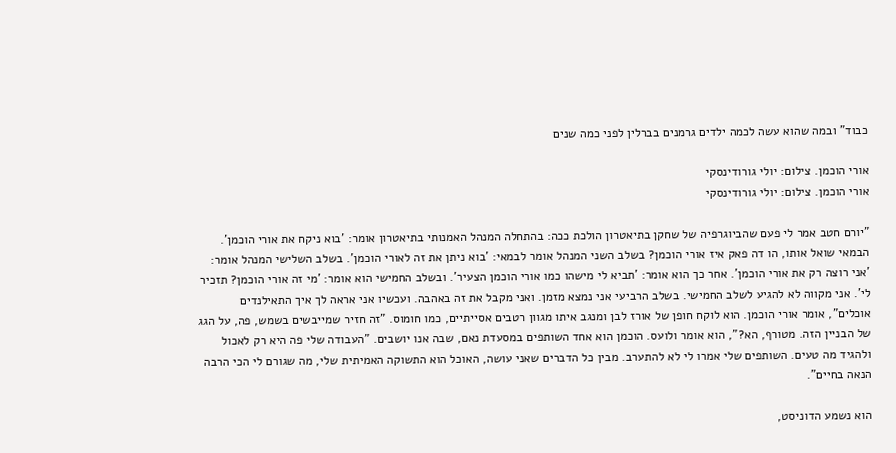כבוד" ובמה שהוא עשה לכמה ילדים גרמנים בברלין לפני כמה שנים

אורי הוכמן. צילום: יולי גורודינסקי
אורי הוכמן. צילום: יולי גורודינסקי

"יורם חטב אמר לי פעם שהביוגרפיה של שחקן בתיאטרון הולכת ככה: בהתחלה המנהל האמנותי בתיאטרון אומר: 'בוא ניקח את אורי הוכמן'. הבמאי שואל אותו, הו דה פאק איז אורי הוכמן? בשלב השני המנהל אומר לבמאי: 'בוא ניתן את זה לאורי הוכמן'. בשלב השלישי המנהל אומר: 'אני רוצה רק את אורי הוכמן'. אחר כך הוא אומר: 'תביא לי מישהו כמו אורי הוכמן הצעיר'. ובשלב החמישי הוא אומר: 'מי זה אורי הוכמן? תזכיר לי'. אני מקווה לא להגיע לשלב החמישי. בשלב הרביעי אני נמצא מזמן. ואני מקבל את זה באהבה. ועכשיו אני אראה לך איך התאילנדים אוכלים", אומר אורי הוכמן. הוא לוקח חופן של אורז לבן ומנגב איתו מגוון רטבים אסייתיים, כמו חומוס. "זה חזיר שמייבשים בשמש, פה, על הגג של הבניין הזה. מטורף, הא?", הוא אומר ולועס. הוכמן הוא אחד השותפים במסעדת נאם, שבה אנו יושבים. "העבודה שלי פה היא רק לאכול ולהגיד מה טעים. השותפים שלי אמרו לי לא להתערב. מבין כל הדברים שאני עושה, האוכל הוא התשוקה האמיתית שלי, מה שגורם לי הכי הרבה הנאה בחיים".

הוא נשמע הדוניסט,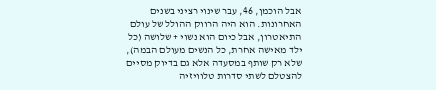אבל הוכמן, 46, עבר שינוי רציני בשנים האחרונות. הוא היה הרווק ההולל של עולם התיאטרון, אבל כיום הוא נשוי + שלושה (כל ילד מאישה אחרת, כל הנשים מעולם הבמה), שלא רק שותף במסעדה אלא גם בדיוק מסיים להצטלם לשתי סדרות טלוויזיה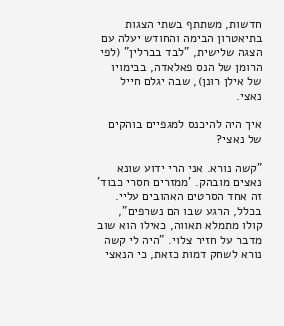חדשות, משתתף בשתי הצגות בתיאטרון הבימה והחודש יעלה עם הצגה שלישית, "לבד בברלין" (לפי הרומן של הנס פאלאדה, בבימויו של אילן רונן), שבה יגלם חייל נאצי.

איך היה להיכנס למגפיים בוהקים של נאצי?

"קשה נורא. אני הרי ידוע שונא נאצים מובהק. 'ממזרים חסרי כבוד' זה אחד הסרטים האהובים עליי. בכלל, הרגע שבו הם נשרפים", קולו מתמלא תאווה, כאילו הוא שוב מדבר על חזיר צלוי. "היה לי קשה נורא לשחק דמות כזאת, כי הנאצי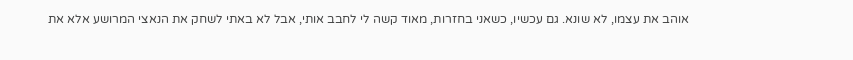אוהב את עצמו, לא שונא. גם עכשיו, כשאני בחזרות, מאוד קשה לי לחבב אותי, אבל לא באתי לשחק את הנאצי המרושע אלא את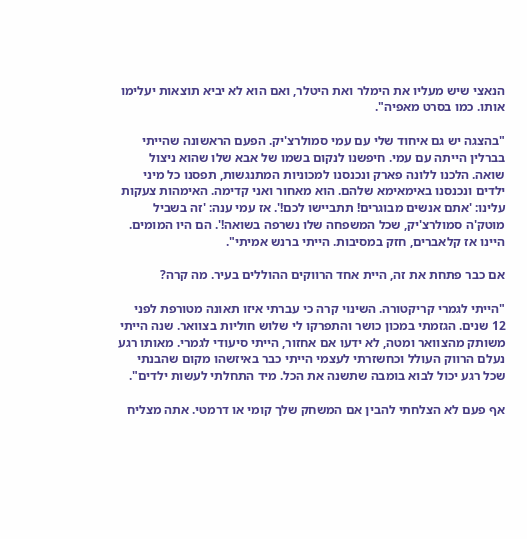הנאצי שיש מעליו את הימלר ואת היטלר, ואם הוא לא יביא תוצאות יעלימו אותו. כמו בסרט מאפיה".

"בהצגה יש גם איחוד שלי עם עמי סמולרצ'יק. הפעם הראשונה שהייתי בברלין הייתה עם עמי. חיפשנו לנקום בשמו של אבא שלו שהוא ניצול שואה. הלכנו ללונה פארק ונכנסנו למכוניות המתנגשות, תפסנו כל מיני ילדים ונכנסנו באימאימא שלהם. הוא מאחור ואני קדימה. האימהות צעקות עלינו: 'אתם אנשים מבוגרים! תתביישו לכם!'. אז עמי ענה: 'זה בשביל מוטק'ה סמולרצ'יק, שכל המשפחה שלו נשרפה בשואה!'. הם היו המומים. היינו אז קלאברים, חזק במסיבות. הייתי ברנש אמיתי".

אם כבר פתחת את זה, היית אחד הרווקים ההוללים בעיר. מה קרה?

"הייתי לגמרי קריקטורה. השינוי קרה כי עברתי איזו תאונה מטורפת לפני 12 שנים. הגזמתי במכון כושר והתפרקו לי שלוש חוליות בצוואר. שנה הייתי משותק מהצוואר ומטה, לא ידעו אם אחזור, הייתי סיעודי לגמרי. מאותו רגע נעלם הרווק העולל וכחשזרתי לעצמי הייתי כבר באיזשהו מקום שהבנתי שכל רגע יכול לבוא בומבה שתשנה את הכל. מיד התחלתי לעשות ילדים".

אף פעם לא הצלחתי להבין אם המשחק שלך קומי או דרמטי. אתה מצליח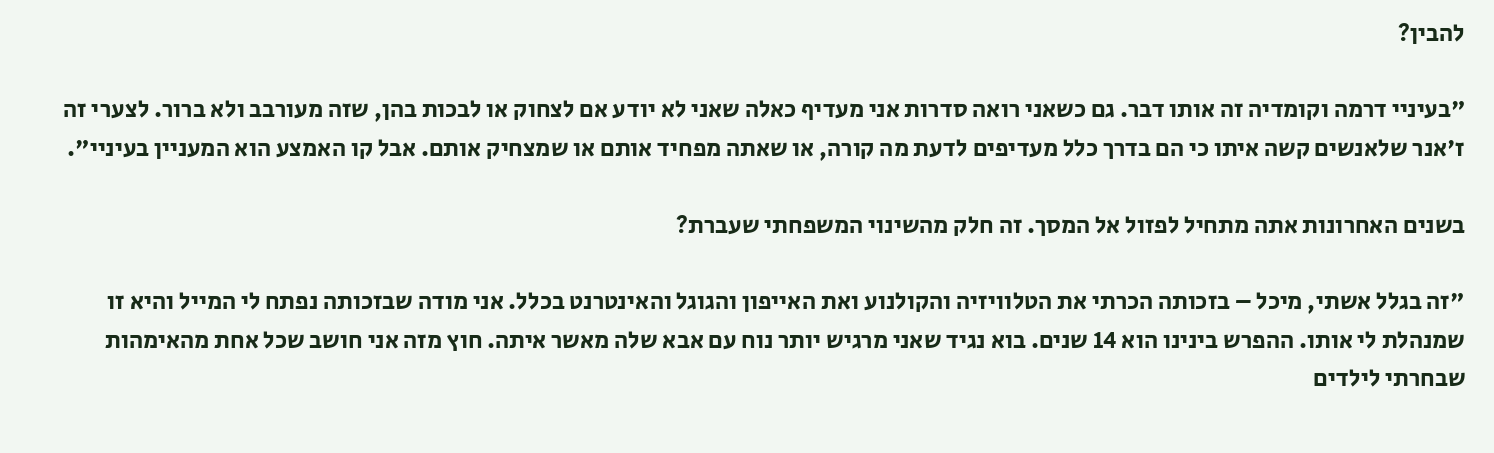להבין?

"בעיניי דרמה וקומדיה זה אותו דבר. גם כשאני רואה סדרות אני מעדיף כאלה שאני לא יודע אם לצחוק או לבכות בהן, שזה מעורבב ולא ברור. לצערי זה ז'אנר שלאנשים קשה איתו כי הם בדרך כלל מעדיפים לדעת מה קורה, או שאתה מפחיד אותם או שמצחיק אותם. אבל קו האמצע הוא המעניין בעיניי".

בשנים האחרונות אתה מתחיל לפזול אל המסך. זה חלק מהשינוי המשפחתי שעברת?

"זה בגלל אשתי, מיכל – בזכותה הכרתי את הטלוויזיה והקולנוע ואת האייפון והגוגל והאינטרנט בכלל. אני מודה שבזכותה נפתח לי המייל והיא זו שמנהלת לי אותו. ההפרש בינינו הוא 14 שנים. בוא נגיד שאני מרגיש יותר נוח עם אבא שלה מאשר איתה. חוץ מזה אני חושב שכל אחת מהאימהות שבחרתי לילדים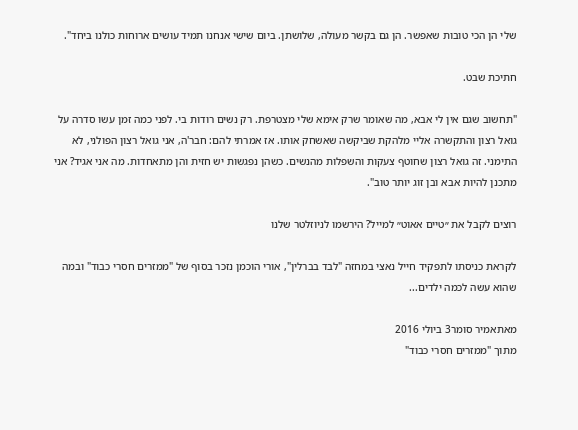שלי הן הכי טובות שאפשר. הן גם בקשר מעולה, שלושתן. ביום שישי אנחנו תמיד עושים ארוחות כולנו ביחד".

חתיכת שבט.

"תחשוב שגם אין לי אבא, מה שאומר שרק אימא שלי מצטרפת. רק נשים רודות בי. לפני כמה זמן עשו סדרה על גואל רצון והתקשרה אליי מלהקת שביקשה שאשחק אותו. אז אמרתי להם: חבר'ה, אני גואל רצון הפולני, לא התימני. זה גואל רצון שחוטף צעקות והשפלות מהנשים. כשהן נפגשות יש חזית והן מתאחדות. מה אני אגיד? אני מתכנן להיות אבא ובן זוג יותר טוב".

רוצים לקבל את ״טיים אאוט״ למייל? הירשמו לניוזלטר שלנו

לקראת כניסתו לתפקיד חייל נאצי במחזה "לבד בברלין", אורי הוכמן נזכר בסוף של "ממזרים חסרי כבוד" ובמה שהוא עשה לכמה ילדים...

מאתאמיר סומר3 ביולי 2016
מתוך "ממזרים חסרי כבוד"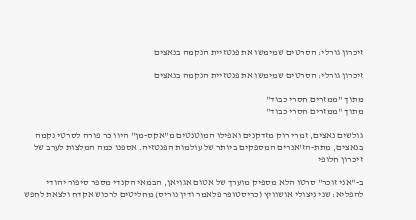זיכרון גורלי: הסרטים שמימשו את פנטזיית הנקמה בנאצים

זיכרון גורלי: הסרטים שמימשו את פנטזיית הנקמה בנאצים

מתוך "ממזרים חסרי כבוד"
מתוך "ממזרים חסרי כבוד"

גולשים נאצים, זמרי רוק מזדקנים ואפילו המוטנטים מ"אקס-מן" היוו כר פורה לסרטי נקמה בנאצים, מתת-הז'אנרים המספקים ביותר של עולמות הפנטזיה. אספנו כמה המלצות לערב של זיכרון חלופי

ב-"אני זוכר" סרטו הלא מספיק מוערך של אטום אגויאן, הבמאי הקנדי מספר סיפור יהודי להפליא: שני ניצולי אושוויץ (כריסטופר פלאמר ודין נוריס) מחליטים לרכוש אקדח ולצאת לחפש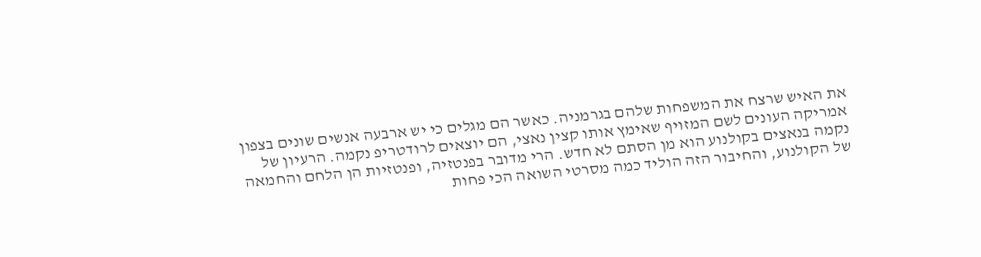את האיש שרצח את המשפחות שלהם בגרמניה. כאשר הם מגלים כי יש ארבעה אנשים שונים בצפון אמריקה העונים לשם המזויף שאימץ אותו קצין נאצי, הם יוצאים לרודטריפ נקמה. הרעיון של נקמה בנאצים בקולנוע הוא מן הסתם לא חדש. הרי מדובר בפנטזיה, ופנטזיות הן הלחם והחמאה של הקולנוע, והחיבור הזה הוליד כמה מסרטי השואה הכי פחות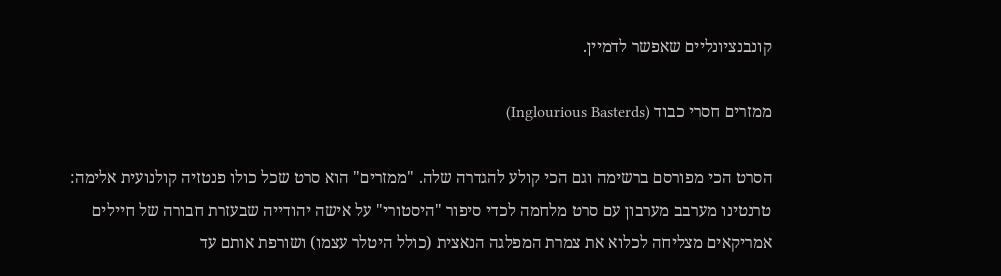קונבנציונליים שאפשר לדמיין.

ממזרים חסרי כבוד (Inglourious Basterds)

הסרט הכי מפורסם ברשימה וגם הכי קולע להגדרה שלה. "ממזרים" הוא סרט שכל כולו פנטזיה קולנועית אלימה: טרנטינו מערבב מערבון עם סרט מלחמה לכדי סיפור "היסטורי" על אישה יהודייה שבעזרת חבורה של חיילים אמריקאים מצליחה לכלוא את צמרת המפלגה הנאצית (כולל היטלר עצמו) ושורפת אותם עד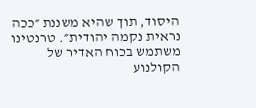היסוד, תוך שהיא משננת ״ככה נראית נקמה יהודית״. טרנטינו משתמש בכוח האדיר של הקולנוע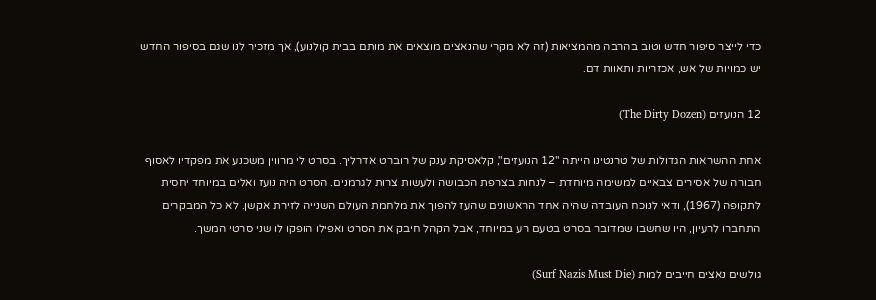כדי לייצר סיפור חדש וטוב בהרבה מהמציאות (זה לא מקרי שהנאצים מוצאים את מותם בבית קולנוע), אך מזכיר לנו שגם בסיפור החדש יש כמויות של אש, אכזריות ותאוות דם.

12 הנועזים (The Dirty Dozen)

אחת ההשראות הגדולות של טרנטינו הייתה "12 הנועזים", קלאסיקת ענק של רוברט אדרליך. בסרט לי מרווין משכנע את מפקדיו לאסוף חבורה של אסירים צבאיים למשימה מיוחדת – לנחות בצרפת הכבושה ולעשות צרות לגרמנים. הסרט היה נועז ואלים במיוחד יחסית לתקופה (1967), ודאי לנוכח העובדה שהיה אחד הראשונים שהעז להפוך את מלחמת העולם השנייה לזירת אקשן. לא כל המבקרים התחברו לרעיון, היו שחשבו שמדובר בסרט בטעם רע במיוחד, אבל הקהל חיבק את הסרט ואפילו הופקו לו שני סרטי המשך.

גולשים נאצים חייבים למות (Surf Nazis Must Die)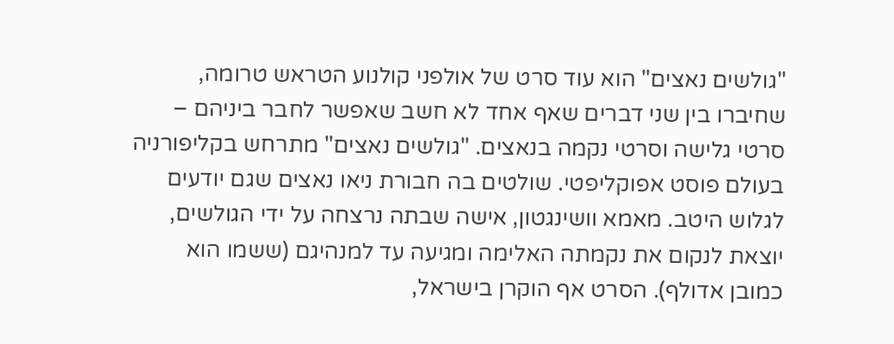"גולשים נאצים" הוא עוד סרט של אולפני קולנוע הטראש טרומה, שחיברו בין שני דברים שאף אחד לא חשב שאפשר לחבר ביניהם – סרטי גלישה וסרטי נקמה בנאצים. "גולשים נאצים" מתרחש בקליפורניה בעולם פוסט אפוקליפטי. שולטים בה חבורת ניאו נאצים שגם יודעים לגלוש היטב. מאמא וושינגטון, אישה שבתה נרצחה על ידי הגולשים, יוצאת לנקום את נקמתה האלימה ומגיעה עד למנהיגם (ששמו הוא כמובן אדולף). הסרט אף הוקרן בישראל,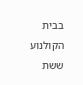בבית הקולנוע ששת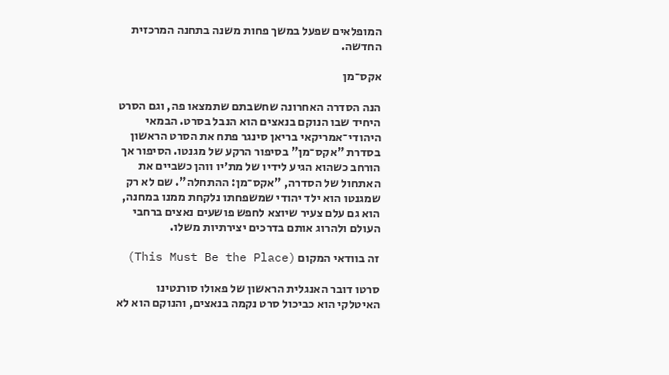המופלאים שפעל במשך פחות משנה בתחנה המרכזית החדשה.

אקס־מן

הנה הסדרה האחרונה שחשבתם שתמצאו פה, וגם הסרט היחיד שבו הנוקם בנאצים הוא הנבל בסרט. הבמאי היהודי־אמריקאי בריאן סינגר פתח את הסרט הראשון בסדרת "אקס־מן" בסיפור הרקע של מגנטו. הסיפור אך הורחב כשהוא הגיע לידיו של מת׳יו ווהן כשביים את האתחול של הסדרה, "אקס־מן: ההתחלה". שם לא רק שמגנטו הוא ילד יהודי שמשפחתו נלקחת ממנו במחנה, הוא גם עלם צעיר שיוצא לחפש פושעים נאצים ברחבי העולם ולהרוג אותם בדרכים יצירתיות משלו.

זה בוודאי המקום (This Must Be the Place)

סרטו דובר האנגלית הראשון של פאולו סורנטינו האיטלקי הוא כביכול סרט נקמה בנאצים, והנוקם הוא לא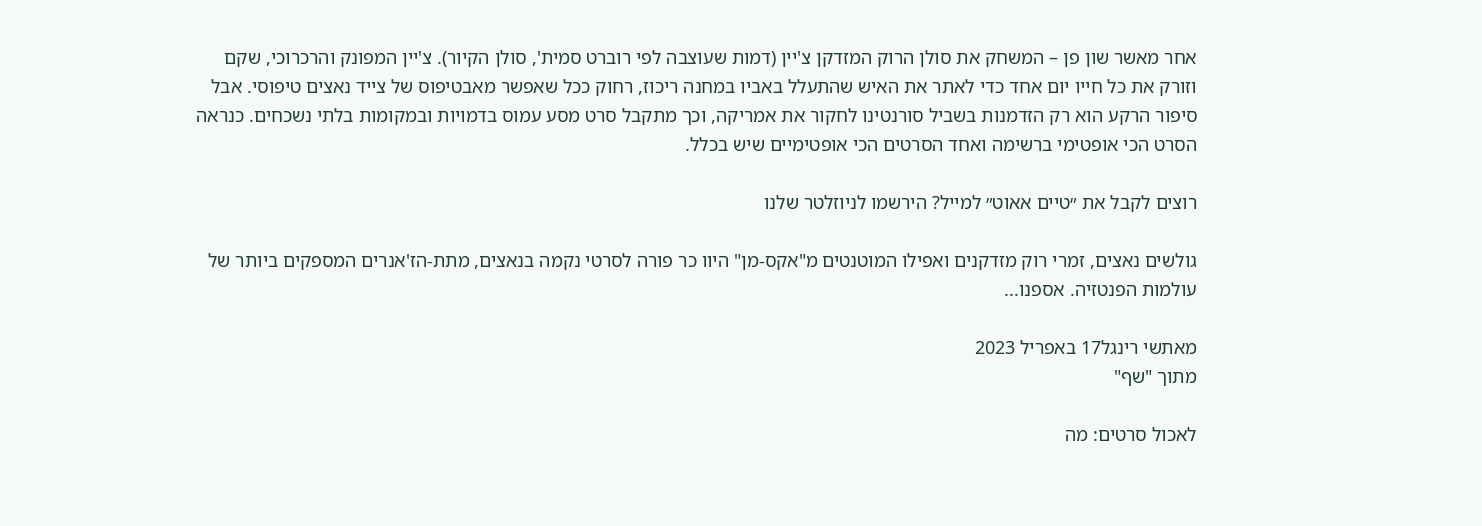אחר מאשר שון פן – המשחק את סולן הרוק המזדקן צ'יין (דמות שעוצבה לפי רוברט סמית', סולן הקיור). צ'יין המפונק והרכרוכי, שקם וזורק את כל חייו יום אחד כדי לאתר את האיש שהתעלל באביו במחנה ריכוז, רחוק ככל שאפשר מאבטיפוס של צייד נאצים טיפוסי. אבל סיפור הרקע הוא רק הזדמנות בשביל סורנטינו לחקור את אמריקה, וכך מתקבל סרט מסע עמוס בדמויות ובמקומות בלתי נשכחים. כנראה הסרט הכי אופטימי ברשימה ואחד הסרטים הכי אופטימיים שיש בכלל.

רוצים לקבל את ״טיים אאוט״ למייל? הירשמו לניוזלטר שלנו

גולשים נאצים, זמרי רוק מזדקנים ואפילו המוטנטים מ"אקס-מן" היוו כר פורה לסרטי נקמה בנאצים, מתת-הז'אנרים המספקים ביותר של עולמות הפנטזיה. אספנו...

מאתשי רינגל17 באפריל 2023
מתוך "שף"

לאכול סרטים: מה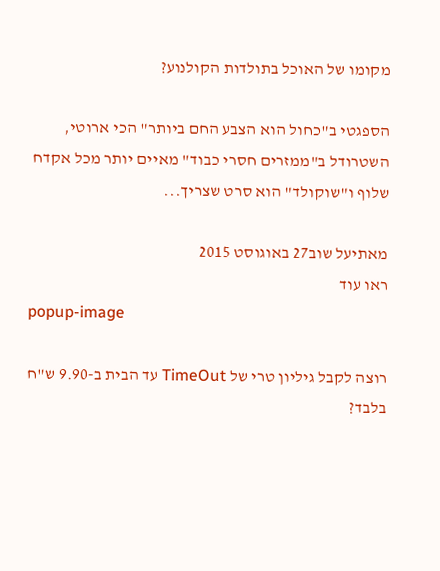מקומו של האוכל בתולדות הקולנוע?

הספגטי ב"כחול הוא הצבע החם ביותר" הכי ארוטי, השטרודל ב"ממזרים חסרי כבוד" מאיים יותר מכל אקדח שלוף ו"שוקולד" הוא סרט שצריך...

מאתיעל שוב27 באוגוסט 2015
ראו עוד
popup-image

רוצה לקבל גיליון טרי של TimeOut עד הבית ב-9.90 ש"ח בלבד?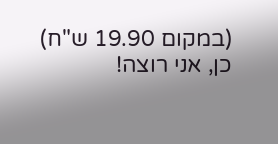(במקום 19.90 ש"ח)
כן, אני רוצה!